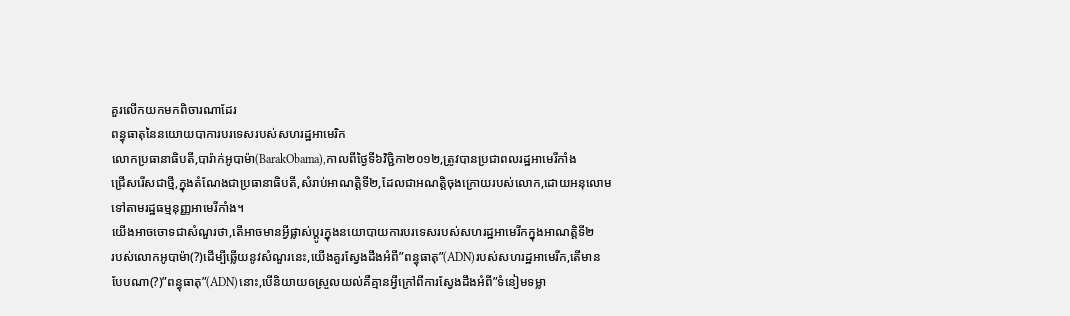គួរលើកយកមកពិចារណាដែរ
ពន្ធុធាតុនៃនយោយបាការបរទេសរបស់សហរដ្ឋអាមេរិក
លោកប្រធានាធិបតី,បារ៉ាក់អូបាម៉ា(BarakObama),កាលពីថ្ងៃទី៦វិច្ជិកា២០១២,ត្រូវបានប្រជាពលរដ្ឋអាមេរីកាំង
ជ្រើសរើសជាថ្មី,ក្នុងតំណែងជាប្រធានាធិបតី,សំរាប់អាណត្តិទី២,ដែលជាអណត្តិចុងក្រោយរបស់លោក,ដោយអនុលោម
ទៅតាមរដ្ឋធម្មនុញ្ញអាមេរីកាំង។
យើងអាចចោទជាសំណួរថា,តើអាចមានអ្វីផ្លាស់ប្តូរក្នុងនយោបាយការបរទេសរបស់សហរដ្ឋអាមេរីកក្នុងអាណត្តិទី២
របស់លោកអូបាម៉ា(?)ដើម្បីឆ្លើយនូវសំណួរនេះ,យើងគួរស្វែងដឹងអំពី”ពន្ធុធាតុ”(ADN)របស់សហរដ្ឋអាមេរីក,តើមាន
បែបណា(?)”ពន្ធុធាតុ”(ADN)នោះ,បើនិយាយឲស្រួលយល់គឺគ្មានអ្វីក្រៅពីការស្វែងដឹងអំពី”ទំនៀមទម្លា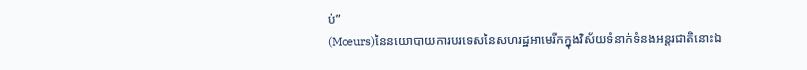ប់”
(Mœurs)នៃនយោបាយការបរទេសនៃសហរដ្ឋអាមេរីកក្នុងវិស័យទំនាក់ទំនងអន្តរជាតិនោះឯ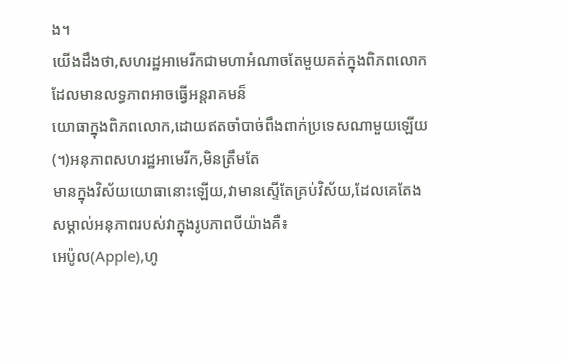ង។
យើងដឹងថា,សហរដ្ឋអាមេរីកជាមហាអំណាចតែមួយគត់ក្នុងពិភពលោកដែលមានលទ្ធភាពអាចធ្វើអន្តរាគមន៏
យោធាក្នុងពិភពលោក,ដោយឥតចាំបាច់ពឹងពាក់ប្រទេសណាមួយឡើយ(។)អនុភាពសហរដ្ឋអាមេរីក,មិនត្រឹមតែ
មានក្នុងវិស័យយោធានោះឡើយ,វាមានស្ទើតែគ្រប់វិស័យ,ដែលគេតែងសម្គាល់អនុភាពរបស់វាក្នុងរូបភាពបីយ៉ាងគឺ៖
អេប៉ូល(Apple),ហូ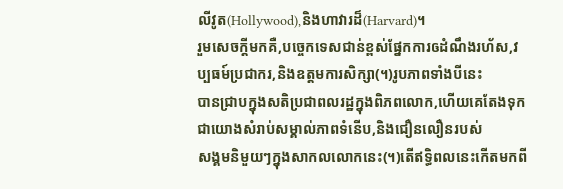លីវូត(Hollywood),និងហាវារដ៏(Harvard)។
រួមសេចក្តីមកគឺ,បច្ចេកទេសជាន់ខ្ពស់ផ្នែកការឲដំណឹងរហ័ស,វប្បធម៍ប្រជាករ,និងឧត្តមការសិក្សា(។)រូបភាពទាំងបីនេះ
បានជ្រាបក្នុងសតិប្រជាពលរដ្ឋក្នុងពិភពលោក,ហើយគេតែងទុកជាយោងសំរាប់សម្គាល់ភាពទំនើប,និងជឿនលឿនរបស់
សង្គមនិមួយៗក្នុងសាកលលោកនេះ(។)តើឥទ្ធិពលនេះកើតមកពី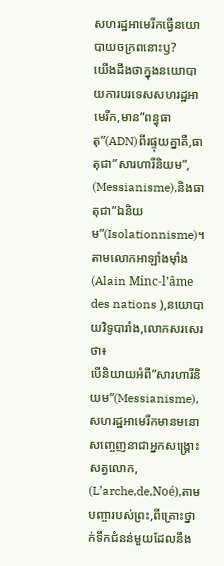សហរដ្ឋអាមេរីកធ្វើនយោបាយចក្រពនោះឫ?
យើងដឹងថាក្នុងនយោបាយការបរទេសសហរដ្ឋអាមេរីក,មាន”ពន្ធុធាតុ”(ADN)ពីរផ្ទុយគ្នាគឺ,ធាតុជា”សារហារីនិយម”,
(Messianisme),និងធាតុជា”ឯនិយម”(Isolationnisme)។
តាមលោកអាឡាំងម៉ាំង(Alain Minc-l’âme des nations ),នយោបាយវិទូបារាំង,លោកសរសេរថា៖
បើនិយាយអំពី”សារហារីនិយម”(Messianisme),សហរដ្ឋអាមេរីកមានមនោសញ្ចេញនាជាអ្នកសង្គ្រោះសត្វលោក,
(L’arche,de,Noé),តាមបញ្ចារបស់ព្រះ,ពីគ្រោះថ្នាក់ទឹកជំនន់មួយដែលនឹង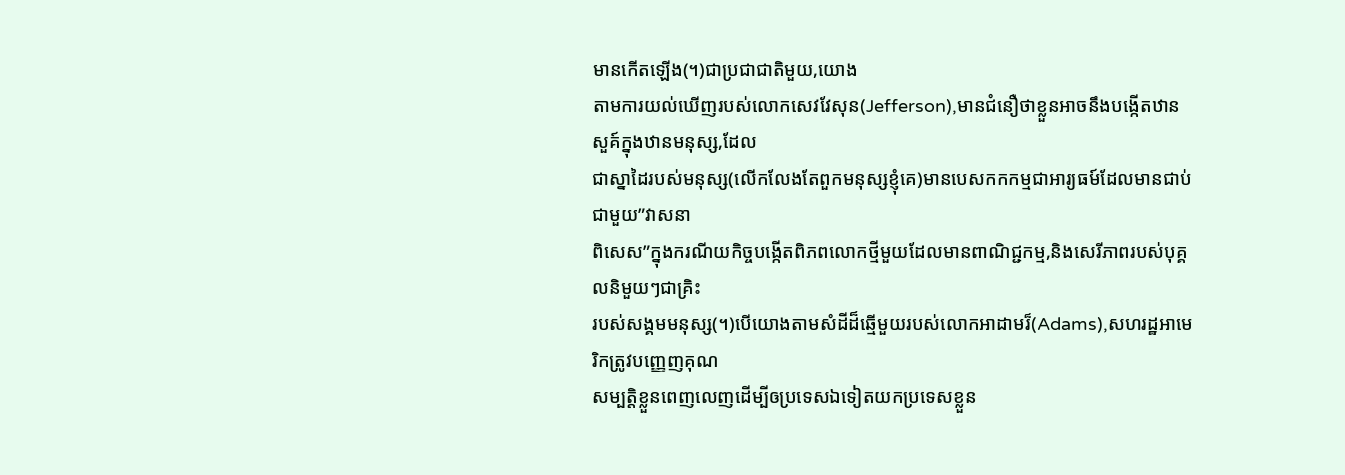មានកើតឡើង(។)ជាប្រជាជាតិមួយ,យោង
តាមការយល់ឃើញរបស់លោកសេវវែសុន(Jefferson),មានជំនឿថាខ្លួនអាចនឹងបង្កើតឋានសួគ៍ក្នុងឋានមនុស្ស,ដែល
ជាស្នាដៃរបស់មនុស្ស(លើកលែងតែពួកមនុស្សខ្ញុំគេ)មានបេសកកកម្មជាអារ្យធម៍ដែលមានជាប់ជាមួយ”វាសនា
ពិសេស”ក្នុងករណីយកិច្ចបង្កើតពិភពលោកថ្មីមួយដែលមានពាណិជ្ជកម្ម,និងសេរីភាពរបស់បុគ្គលនិមួយៗជាគ្រិះ
របស់សង្គមមនុស្ស(។)បើយោងតាមសំដីដ៏ឆ្មើមួយរបស់លោកអាដាមរ៏(Adams),សហរដ្ឋអាមេរិកត្រូវបញ្ញេញគុណ
សម្បត្តិខ្លួនពេញលេញដើម្បីឲប្រទេសឯទៀតយកប្រទេសខ្លួន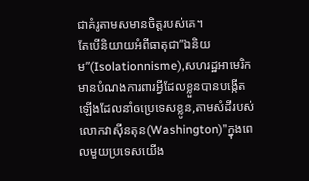ជាគំរូតាមសមានចិត្តរបស់គេ។
តែបើនិយាយអំពីធាតុជា”ឯនិយម”(Isolationnisme),សហរដ្ឋអាមេរិកមានបំណងការពារអ្វីដែលខ្លួនបានបង្កើត
ឡើងដែលនាំឲប្រេទេសខ្លូន,តាមសំដីរបស់លោកវាស៊ីនតុន(Washington)”ក្នុងពេលមួយប្រទេសយើង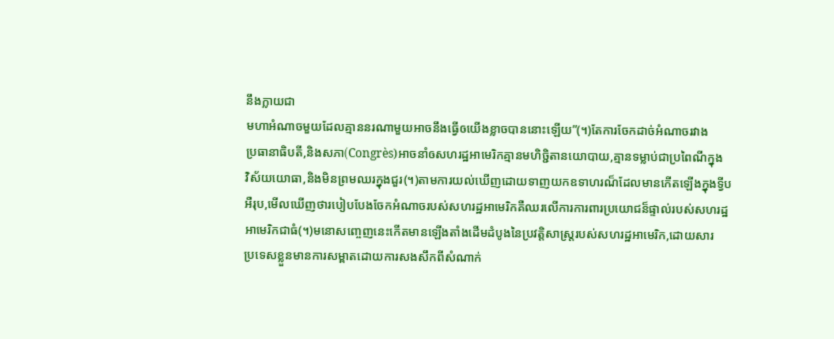នឹងក្លាយជា
មហាអំណាចមួយដែលគ្មាននរណាមួយអាចនឹងធ្វើឲយើងខ្លាចបាននោះឡើយ”(។)តែការចែកដាច់អំណាចរវាង
ប្រធានាធិបតី,និងសភា(Congrès)អាចនាំឲសហរដ្ឋអាមេរិកគ្មានមហិចិ្ជតានយោបាយ,គ្មានទម្លាប់ជាប្រពៃណីក្នុង
វិស័យយោធា,និងមិនព្រមឈរក្នុងជួរ(។)តាមការយល់ឃើញដោយទាញយកឧទាហរណ៏ដែលមានកើតឡើងក្នុងទ្វីប
អឺរុប,មើលឃើញថារបៀបបែងចែកអំណាចរបស់សហរដ្ឋអាមេរិកគឺឈរលើការការពារប្រយោជន៏ផ្ទាល់របស់សហរដ្ឋ
អាមេរិកជាធំ(។)មនោសញ្ចេញនេះកើតមានឡើងតាំងដើមដំបូងនៃប្រវត្តិសាស្ត្ររបស់សហរដ្ឋអាមេរិក,ដោយសារ
ប្រទេសខ្លួនមានការសម្ពាតដោយការសងសឹកពីសំណាក់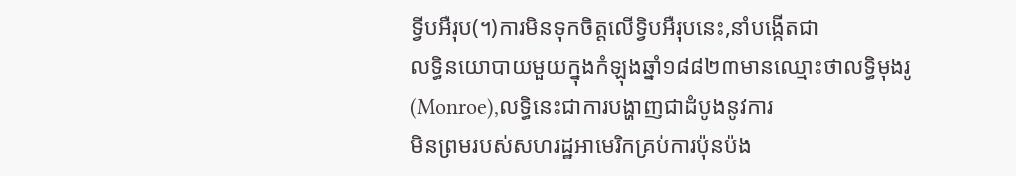ទ្វីបអឺរុប(។)ការមិនទុកចិត្តលើទ្វិបអឺរុបនេះ,នាំបង្កើតជា
លទ្ធិនយោបាយមួយក្នុងកំឡុងឆ្នាំ១៨៨២៣មានឈ្មោះថាលទ្ធិមុងរូ(Monroe),លទ្ធិនេះជាការបង្ហាញជាដំបូងនូវការ
មិនព្រមរបស់សហរដ្ឋអាមេរិកគ្រប់ការប៉ុនប៉ង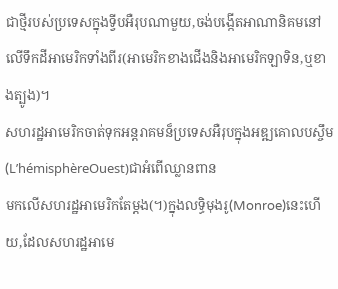ជាថ្មីរបស់ប្រទេសក្នុងទ្វីបអឺរុបណាមួយ,ចង់បង្កើតអាណានិគមនៅ
លើទឹកដីអាមេរិកទាំងពីរ(អាមេរិកខាងជើងនិងអាមេរិកឡាទិន,ឬខាងត្បូង)។
សហរដ្ឋអាមេរិកចាត់ទុកអន្តរាគមន៏ប្រទេសអឺរុបក្នុងអឌ្ឍគោលបស្ចឹម(L’hémisphèreOuest)ជាអំពើឈ្លានពាន
មកលើសហរដ្ឋអាមេរិកតែម្តង(។)ក្នុងលទ្ធិមុងរូ(Monroe)នេះហើយ,ដែលសហរដ្ឋអាមេ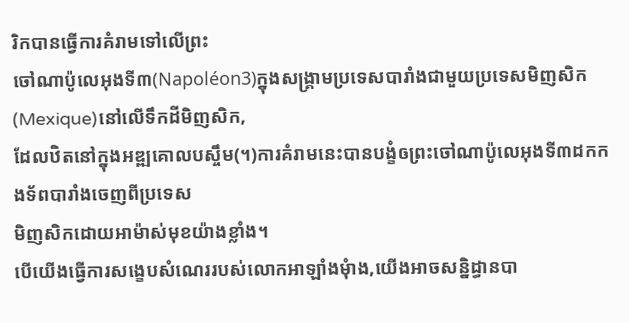រិកបានធ្វើការគំរាមទៅលើព្រះ
ចៅណាប៉ូលេអុងទី៣(Napoléon3)ក្នុងសង្គ្រាមប្រទេសបារាំងជាមួយប្រទេសមិញសិក(Mexique)នៅលើទឹកដីមិញសិក,
ដែលឋិតនៅក្នុងអឌ្ឍគោលបស្ចឹម(។)ការគំរាមនេះបានបង្ខំឲព្រះចៅណាប៉ូលេអុងទី៣ដកកងទ័ពបារាំងចេញពីប្រទេស
មិញសិកដោយអាម៉ាស់មុខយ៉ាងខ្លាំង។
បើយើងធ្វើការសង្ខេបសំណេររបស់លោកអាឡាំងមុំាង,យើងអាចសន្និដ្ធានបា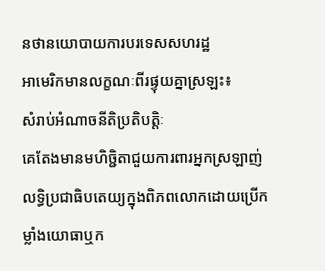នថានយោបាយការបរទេសសហរដ្ឋ
អាមេរិកមានលក្ខណៈពីរផ្ទុយគ្នាស្រឡះ៖
សំរាប់អំណាចនីតិប្រតិបត្តិៈ
គេតែងមានមហិច្ជិតាជួយការពារអ្នកស្រឡាញ់លទ្ធិប្រជាធិបតេយ្យក្នុងពិភពលោកដោយប្រើកម្លាំងយោធាឬក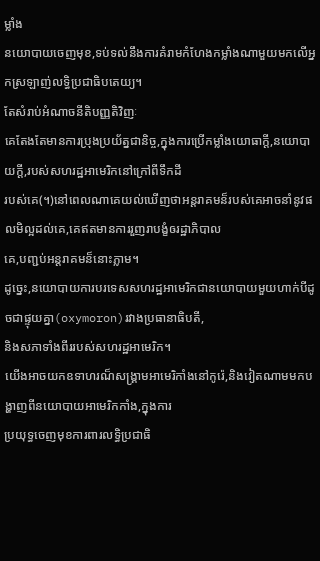ម្លាំង
នយោបាយចេញមុខ,ទប់ទល់នឹងការគំរាមកំហែងកម្លាំងណាមួយមកលើអ្នកស្រឡាញ់លទ្ធិប្រជាធិបតេយ្យ។
តែសំរាប់អំណាចនីតិបញ្ញតិវិញៈ
គេតែងតែមានការប្រុងប្រយ័ត្នជានិច្ច,ក្នុងការប្រើកម្លាំងយោធាក្តី,នយោបាយក្តី,របស់សហរដ្ឋអាមេរិកនៅក្រៅពីទឹកដី
របស់គេ(។)នៅពេលណាគេយល់ឃើញថាអន្តរាគមន៏របស់គេអាចនាំនូវផលមិល្អដល់គេ,គេឥតមានការរួញរាបង្ខំឲរដ្ឋាភិបាល
គេ,បញ្ជប់អន្តរាគមន៏នោះភ្លាម។
ដូច្នេះ,នយោបាយការបរទេសសហរដ្ឋអាមេរិកជានយោបាយមួយហាក់បីដូចជាផ្ទុយគ្នា(oxymoron)រវាងប្រធានាធិបតី,
និងសភាទាំងពីររបស់សហរដ្ឋអាមេរិក។
យើងអាចយកឧទាហរណ៏សង្គ្រាមអាមេរិកាំងនៅកូរ៉េ,និងវៀតណាមមកបង្ហាញពីនយោបាយអាមេរិកកាំង,ក្នុងការ
ប្រយុទ្ធចេញមុខការពារលទ្ធិប្រជាធិ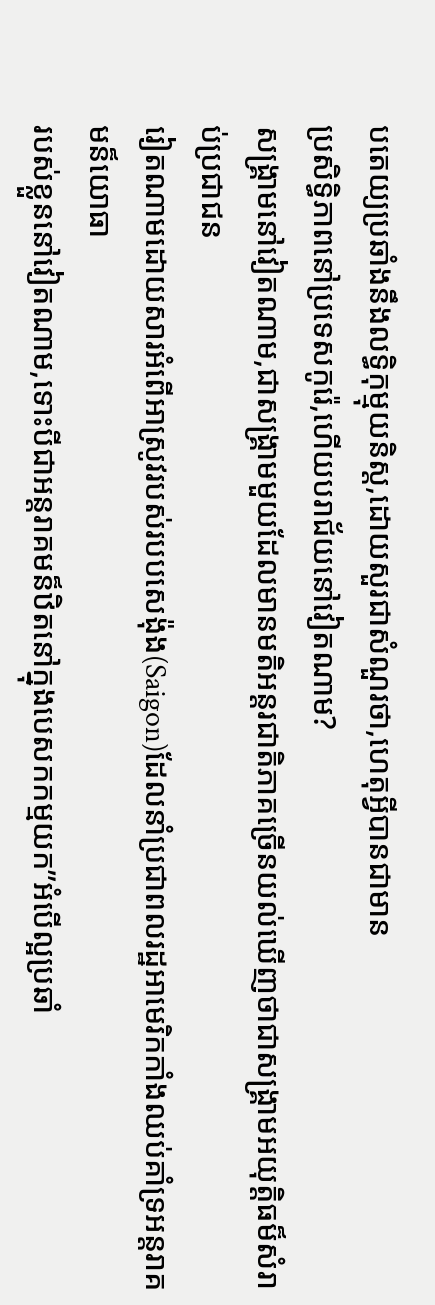បតេយ្យប្រឆាំងនឹងលទ្ធិកុម្មុយនិស្ត,ដោយសួរជាសំណួរថា,ហេតុអ្វីបានជាមាន
ប្រសិទ្ធិភាពនៅប្រទេសកូរ៉េ,ហើយបរាជ័យនៅវៀតណាម?
សង្គ្រាមនៅវៀតណាម,ជាសង្គ្រាមមួយដែលមានមតិអន្តរជាតិភាគច្រើនយល់ឃើញថាជាសង្គ្រាមអយុត្តិធម៏សំរាប់ប្រជាជន
រៀតណាមដោយសារអំពើអាស្រូវរបស់របបសេង៉ុង(Saigon)ដែលនាំប្រជាពលរដ្ឋអាមេរិកកាំងឈប់គាំទ្រអន្តរាគមន៏យោធា
របស់ខ្លួននៅវៀតណាម,ទោះបីជាអន្តរាគមន៏ឋិតនៅក្នុងបេសកកម្មយក”អំបើល្អប្រឆាំ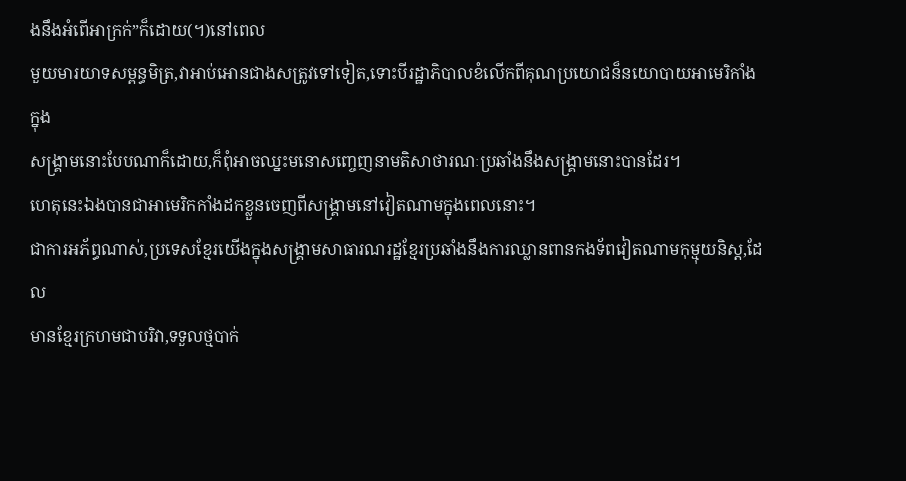ងនឹងអំពើអាក្រក់”ក៏ដោយ(។)នៅពេល
មួយមារយាទសម្ពន្ធមិត្រ,វាអាប់អោនជាងសត្រូវទៅទៀត,ទោះបីរដ្ឋាភិបាលខំលើកពីគុណប្រយោជន៏នយោបាយអាមេរិកាំងក្នុង
សង្គ្រាមនោះបែបណាក៏ដោយ,ក៏ពុំអាចឈ្នះមនោសញ្ចេញនាមតិសាថារណៈប្រឆាំងនឹងសង្គ្រាមនោះបានដែរ។
ហេតុនេះឯងបានជាអាមេរិកកាំងដកខ្លួនចេញពីសង្គ្រាមនៅវៀតណាមក្នុងពេលនោះ។
ជាការអភ័ព្ធណាស់,ប្រទេសខ្មែរយើងក្នុងសង្គ្រាមសាធារណរដ្ឋខ្មែរប្រឆាំងនឹងការឈ្លានពានកងទ័ពវៀតណាមកុម្មុយនិស្ត,ដែល
មានខ្មែរក្រហមជាបរិវា,ទទួលថ្មបាក់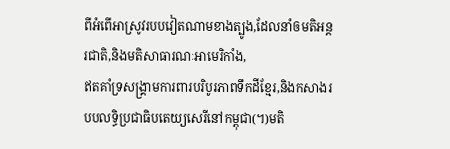ពីអំពើអាស្រូវរបបវៀតណាមខាងត្បូង,ដែលនាំឲមតិអន្តរជាតិ,និងមតិសាធារណៈអាមេរិកាំង,
ឥតគាំទ្រសង្គ្រាមការពារបរិបូរភាពទឹកដីខ្មែរ,និងកសាងរបបលទ្ធិប្រជាធិបតេយ្យសេរីនៅកម្ពុជា(។)មតិ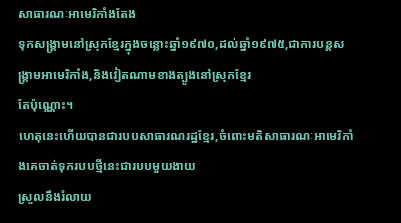សាធារណៈអាមេរិកាំងតែង
ទុកសង្គ្រាមនៅស្រុកខ្មែរក្នុងចន្លោះឆ្នាំ១៩៧០,ដល់ឆ្នាំ១៩៧៥,ជាការបន្តសង្គ្រាមអាមេរិកាំង,និងវៀតណាមខាងត្បូងនៅស្រុកខ្មែរ
តែប៉ុណ្ណោះ។
ហេតុនេះហើយបានជារបបសាធារណរដ្ឋខ្មែរ,ចំពោះមតិសាធារណៈអាមេរិកាំងគេចាត់ទុករបបថ្មីនេះជារបបមួយងាយ
ស្រួលនឹងរំលាយ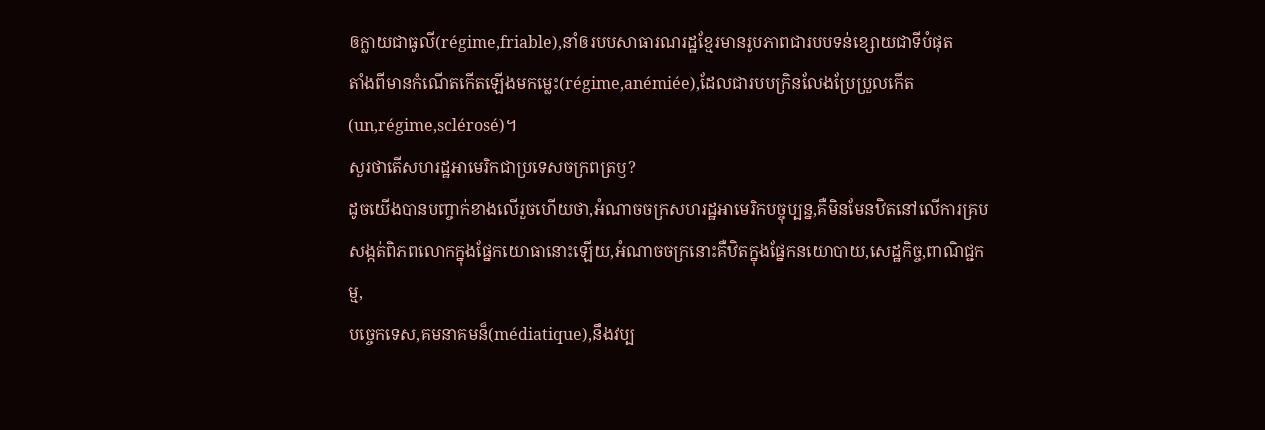ឲក្លាយជាធូលី(régime,friable),នាំឲរបបសាធារណរដ្ឋខ្មែរមានរូបភាពជារបបទន់ខ្សោយជាទីបំផុត
តាំងពីមានកំណើតកើតឡើងមកម្លេះ(régime,anémiée),ដែលជារបបក្រិនលែងប្រែប្រួលកើត(un,régime,sclérosé)។
សួរថាតើសហរដ្ឋអាមេរិកជាប្រទេសចក្រពត្រឫ?
ដូចយើងបានបញ្ចាក់ខាងលើរួចហើយថា,អំណាចចក្រសហរដ្ឋអាមេរិកបច្ចុប្បន្ន,គឺមិនមែនឋិតនៅលើការគ្រប
សង្កត់ពិភពលោកក្នុងផ្នែកយោធានោះឡើយ,អំណាចចក្រនោះគឺឋិតក្នុងផ្នែកនយោបាយ,សេដ្ឋកិច្ច,ពាណិជ្ជកម្ម,
បច្ចេកទេស,គមនាគមន៏(médiatique),នឹងវប្ប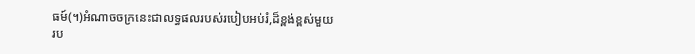ធម៍(។)អំណាចចក្រនេះជាលទ្ធផលរបស់របៀបអប់រំ,ដ៏ខ្ពង់ខ្ពស់មួយ
រប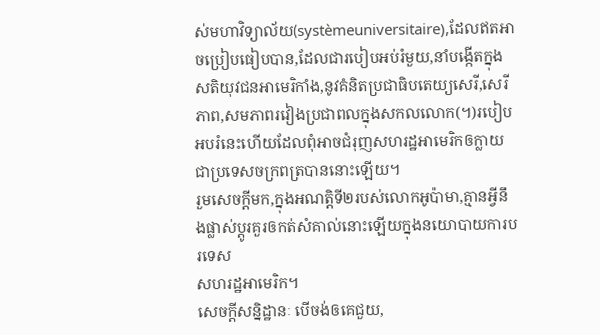ស់មហាវិទ្យាល័យ(systèmeuniversitaire),ដែលឥតអាចប្រៀបធៀបបាន,ដែលជារបៀបអប់រំមួយ,នាំបង្កើតក្នុង
សតិយុវជនអាមេរិកាំង,នូវគំនិតប្រជាធិបតេយ្យសេរី,សេរីភាព,សមភាពរវៀងប្រជាពលក្នុងសកលលោក(។)របៀប
អបរំនេះហើយដែលពុំអាចជំរុញសហរដ្ឋអាមេរិកឲក្លាយជាប្រទេសចក្រពត្របាននោះឡើយ។
រួមសេចក្តីមក,ក្នុងអណត្តិទី២របស់លោកអូប៉ាមា,គ្មានអ្វីនឹងផ្លាស់ប្តូរគួរឲកត់សំគាល់នោះឡើយក្នុងនយោបាយការបរទេស
សហរដ្ឋអាមេរិក។
សេចក្តីសន្និដ្ឋានៈ បើចង់ឲគេជួយ,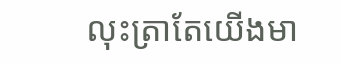លុះត្រាតែយើងមា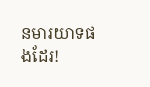នមារយាទផងដែរ!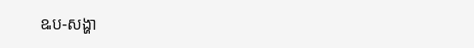ឩប-សង្ហា